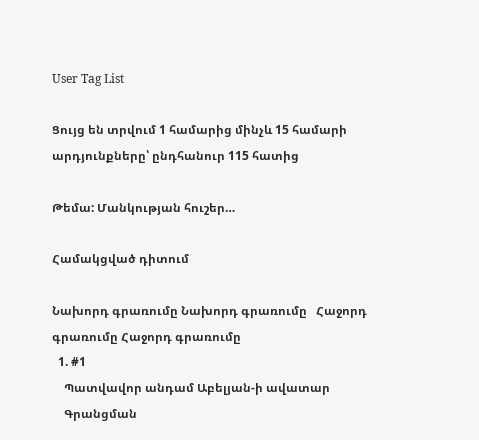User Tag List

Ցույց են տրվում 1 համարից մինչև 15 համարի արդյունքները՝ ընդհանուր 115 հատից

Թեմա: Մանկության հուշեր…

Համակցված դիտում

Նախորդ գրառումը Նախորդ գրառումը   Հաջորդ գրառումը Հաջորդ գրառումը
  1. #1
    Պատվավոր անդամ Աբելյան-ի ավատար
    Գրանցման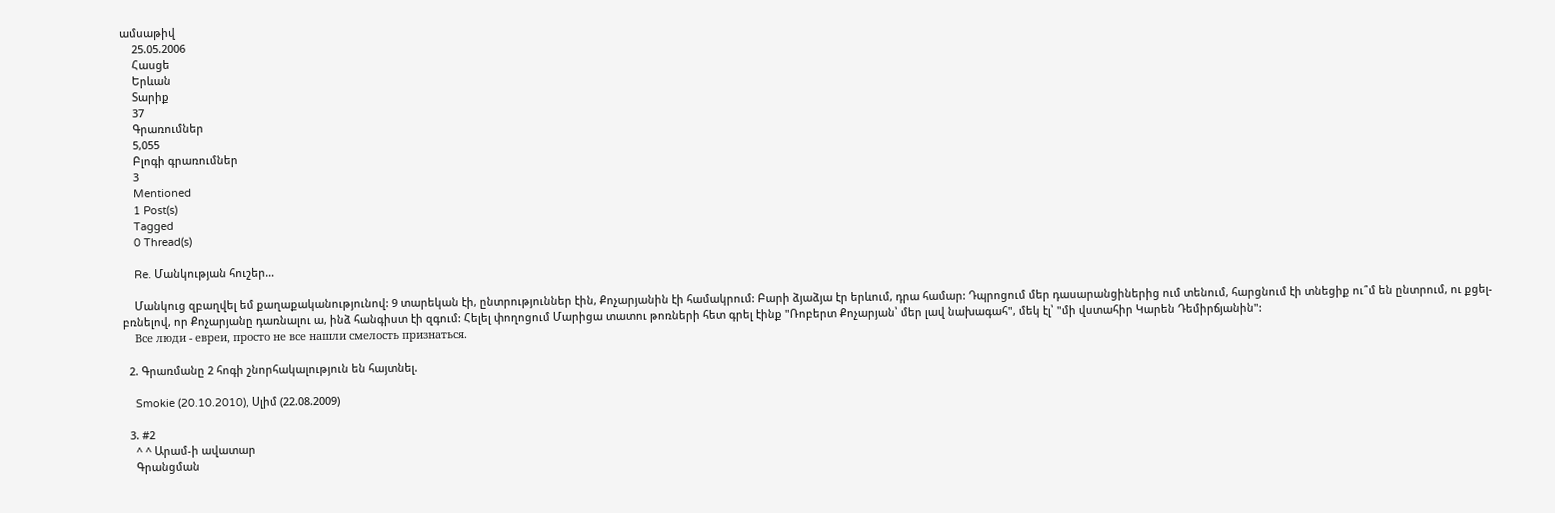ամսաթիվ
    25.05.2006
    Հասցե
    Երևան
    Տարիք
    37
    Գրառումներ
    5,055
    Բլոգի գրառումներ
    3
    Mentioned
    1 Post(s)
    Tagged
    0 Thread(s)

    Re. Մանկության հուշեր…

    Մանկուց զբաղվել եմ քաղաքականությունով: 9 տարեկան էի, ընտրություններ էին, Քոչարյանին էի համակրում: Բարի ձյաձյա էր երևում, դրա համար: Դպրոցում մեր դասարանցիներից ում տենում, հարցնում էի տնեցիք ու՞մ են ընտրում, ու քցել-բռնելով, որ Քոչարյանը դառնալու ա, ինձ հանգիստ էի զգում: Հելել փողոցում Մարիցա տատու թոռների հետ գրել էինք "Ռոբերտ Քոչարյան՝ մեր լավ նախագահ", մեկ էլ՝ "մի վստահիր Կարեն Դեմիրճյանին":
    Все люди - евреи, просто не все нашли смелость признаться.

  2. Գրառմանը 2 հոգի շնորհակալություն են հայտնել.

    Smokie (20.10.2010), Սլիմ (22.08.2009)

  3. #2
    ^ ^ Արամ-ի ավատար
    Գրանցման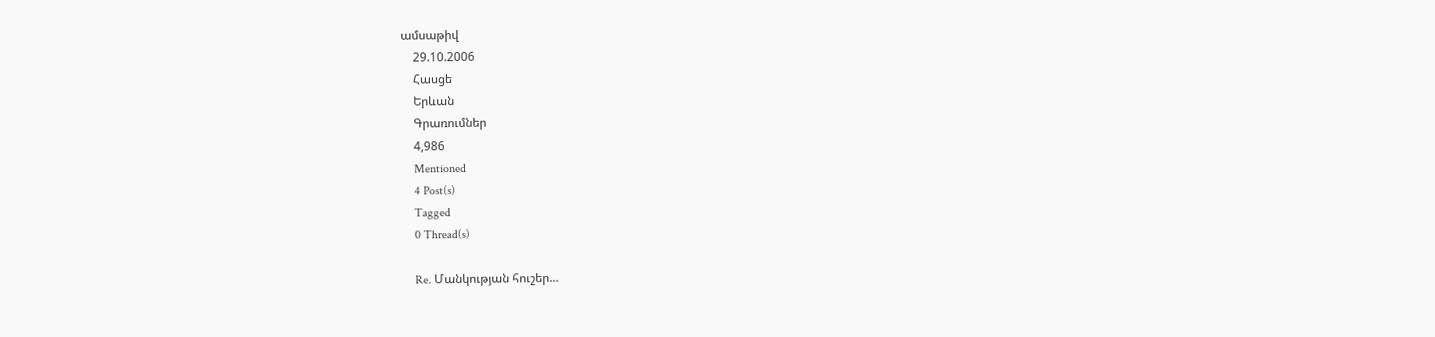ամսաթիվ
    29.10.2006
    Հասցե
    Երևան
    Գրառումներ
    4,986
    Mentioned
    4 Post(s)
    Tagged
    0 Thread(s)

    Re. Մանկության հուշեր…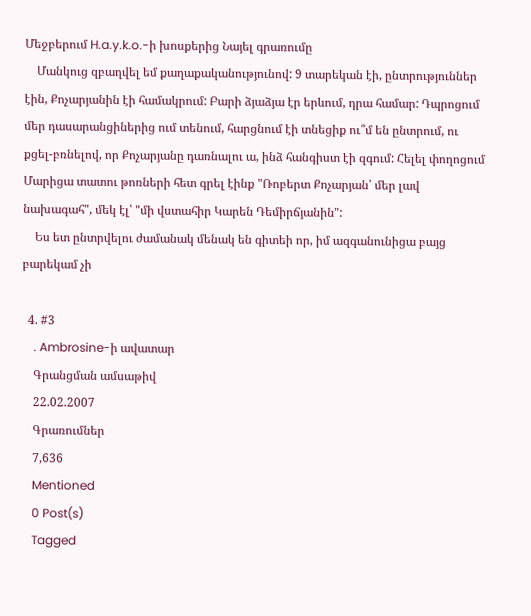Մեջբերում H.a.y.k.o.-ի խոսքերից Նայել գրառումը
    Մանկուց զբաղվել եմ քաղաքականությունով: 9 տարեկան էի, ընտրություններ էին, Քոչարյանին էի համակրում: Բարի ձյաձյա էր երևում, դրա համար: Դպրոցում մեր դասարանցիներից ում տենում, հարցնում էի տնեցիք ու՞մ են ընտրում, ու քցել-բռնելով, որ Քոչարյանը դառնալու ա, ինձ հանգիստ էի զգում: Հելել փողոցում Մարիցա տատու թոռների հետ գրել էինք "Ռոբերտ Քոչարյան՝ մեր լավ նախագահ", մեկ էլ՝ "մի վստահիր Կարեն Դեմիրճյանին":
    Ես ետ ընտրվելու ժամանակ մենակ են գիտեի որ, իմ ազգանունիցա բայց բարեկամ չի

  4. #3
    . Ambrosine-ի ավատար
    Գրանցման ամսաթիվ
    22.02.2007
    Գրառումներ
    7,636
    Mentioned
    0 Post(s)
    Tagged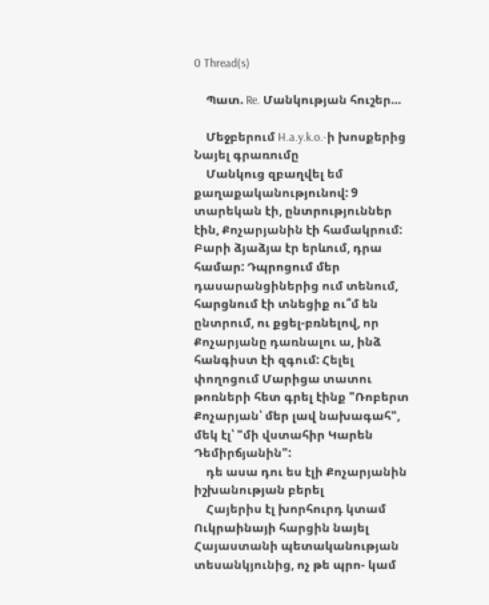0 Thread(s)

    Պատ. Re. Մանկության հուշեր…

    Մեջբերում H.a.y.k.o.-ի խոսքերից Նայել գրառումը
    Մանկուց զբաղվել եմ քաղաքականությունով: 9 տարեկան էի, ընտրություններ էին, Քոչարյանին էի համակրում: Բարի ձյաձյա էր երևում, դրա համար: Դպրոցում մեր դասարանցիներից ում տենում, հարցնում էի տնեցիք ու՞մ են ընտրում, ու քցել-բռնելով, որ Քոչարյանը դառնալու ա, ինձ հանգիստ էի զգում: Հելել փողոցում Մարիցա տատու թոռների հետ գրել էինք "Ռոբերտ Քոչարյան՝ մեր լավ նախագահ", մեկ էլ՝ "մի վստահիր Կարեն Դեմիրճյանին":
    դե ասա դու ես էլի Քոչարյանին իշխանության բերել
    Հայերիս էլ խորհուրդ կտամ Ուկրաինայի հարցին նայել Հայաստանի պետականության տեսանկյունից, ոչ թե պրո- կամ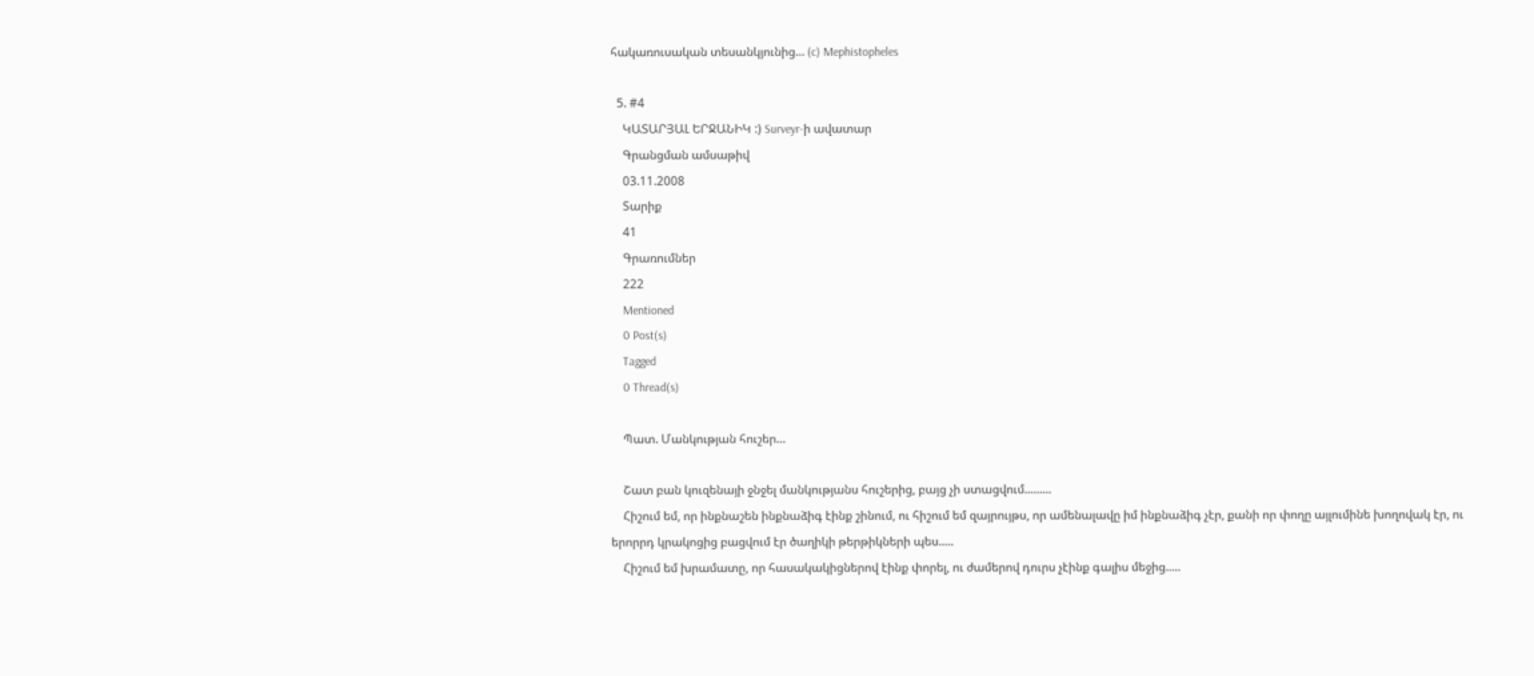հակառուսական տեսանկյունից… (c) Mephistopheles

  5. #4
    ԿԱՏԱՐՅԱԼ ԵՐՋԱՆԻԿ :) Surveyr-ի ավատար
    Գրանցման ամսաթիվ
    03.11.2008
    Տարիք
    41
    Գրառումներ
    222
    Mentioned
    0 Post(s)
    Tagged
    0 Thread(s)

    Պատ. Մանկության հուշեր…

    Շատ բան կուզենայի ջնջել մանկությանս հուշերից, բայց չի ստացվում.........
    Հիշում եմ, որ ինքնաշեն ինքնաձիգ էինք շինում, ու հիշում եմ զայրույթս, որ ամենալավը իմ ինքնաձիգ չէր, քանի որ փողը այլումինե խողովակ էր, ու երորրդ կրակոցից բացվում էր ծաղիկի թերթիկների պես.....
    Հիշում եմ խրամատը, որ հասակակիցներով էինք փորել, ու ժամերով դուրս չէինք գալիս մեջից.....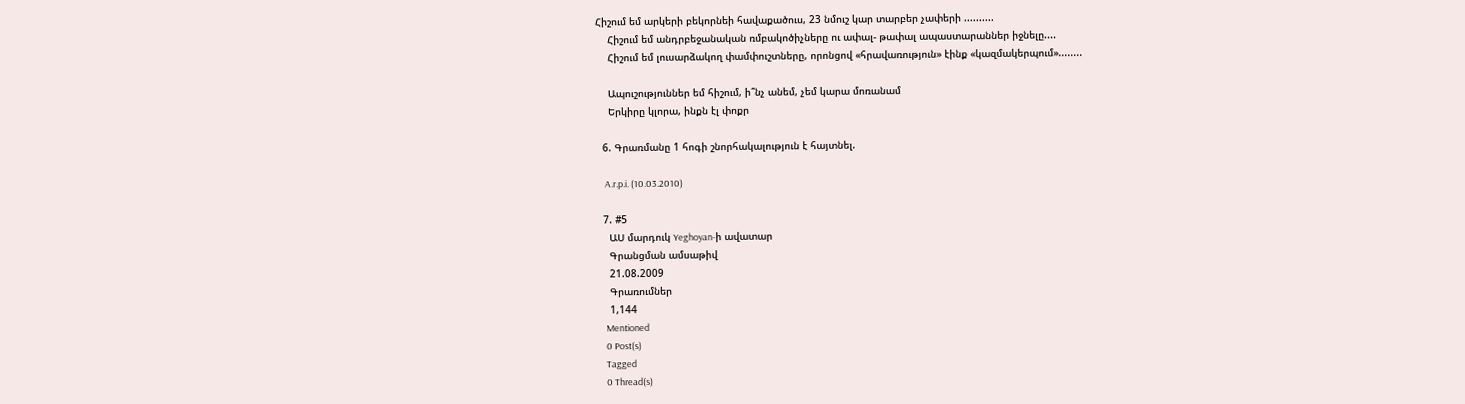Հիշում եմ արկերի բեկորնեի հավաքածուս, 23 նմուշ կար տարբեր չափերի ..........
    Հիշում եմ անդրբեջանական ռմբակոծիչները ու ափալ- թափալ ապաստարաններ իջնելը....
    Հիշում եմ լուսարձակող փամփուշտները, որոնցով «հրավառություն» էինք «կազմակերպում»........

    Ապուշություններ եմ հիշում, ի՞նչ անեմ, չեմ կարա մոռանամ
    Երկիրը կլորա, ինքն էլ փոքր

  6. Գրառմանը 1 հոգի շնորհակալություն է հայտնել.

    A.r.p.i. (10.03.2010)

  7. #5
    ԱՍ մարդուկ Yeghoyan-ի ավատար
    Գրանցման ամսաթիվ
    21.08.2009
    Գրառումներ
    1,144
    Mentioned
    0 Post(s)
    Tagged
    0 Thread(s)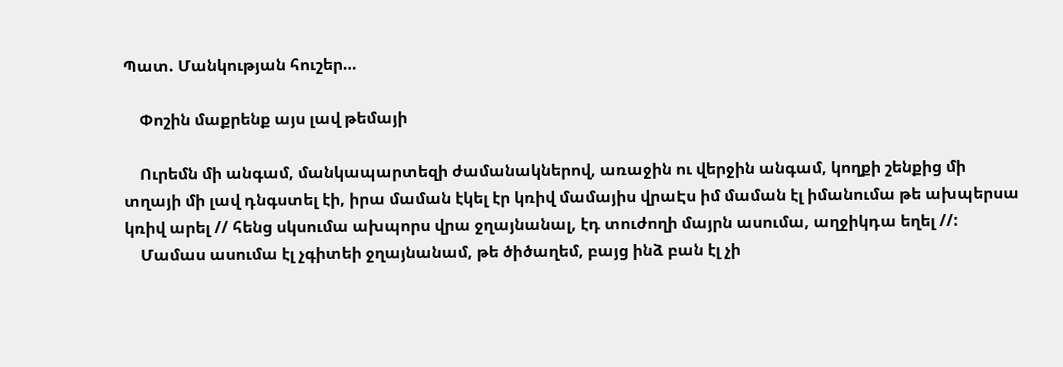Պատ. Մանկության հուշեր…

    Փոշին մաքրենք այս լավ թեմայի

    Ուրեմն մի անգամ, մանկապարտեզի ժամանակներով, առաջին ու վերջին անգամ, կողքի շենքից մի տղայի մի լավ դնգստել էի, իրա մաման էկել էր կռիվ մամայիս վրաԷս իմ մաման էլ իմանումա թե ախպերսա կռիվ արել // հենց սկսումա ախպորս վրա ջղայնանալ, էդ տուժողի մայրն ասումա, աղջիկդա եղել //:
    Մամաս ասումա էլ չգիտեի ջղայնանամ, թե ծիծաղեմ, բայց ինձ բան էլ չի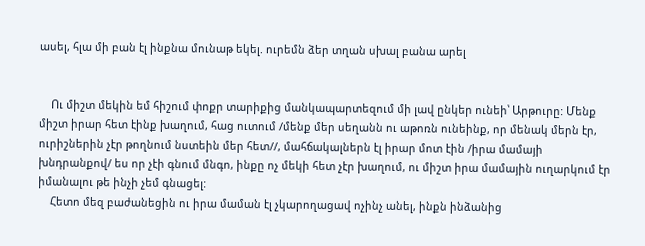ասել, հլա մի բան էլ ինքնա մունաթ եկել. ուրեմն ձեր տղան սխալ բանա արել


    Ու միշտ մեկին եմ հիշում փոքր տարիքից մանկապարտեզում մի լավ ընկեր ունեի՝ Արթուրը: Մենք միշտ իրար հետ էինք խաղում, հաց ուտում /մենք մեր սեղանն ու աթոռն ունեինք, որ մենակ մերն էր, ուրիշներին չէր թողնում նստեին մեր հետ//, մահճակալներն էլ իրար մոտ էին /իրա մամայի խնդրանքով/ ես որ չէի գնում մնգո, ինքը ոչ մեկի հետ չէր խաղում, ու միշտ իրա մամային ուղարկում էր իմանալու թե ինչի չեմ գնացել:
    Հետո մեզ բաժանեցին ու իրա մաման էլ չկարողացավ ոչինչ անել, ինքն ինձանից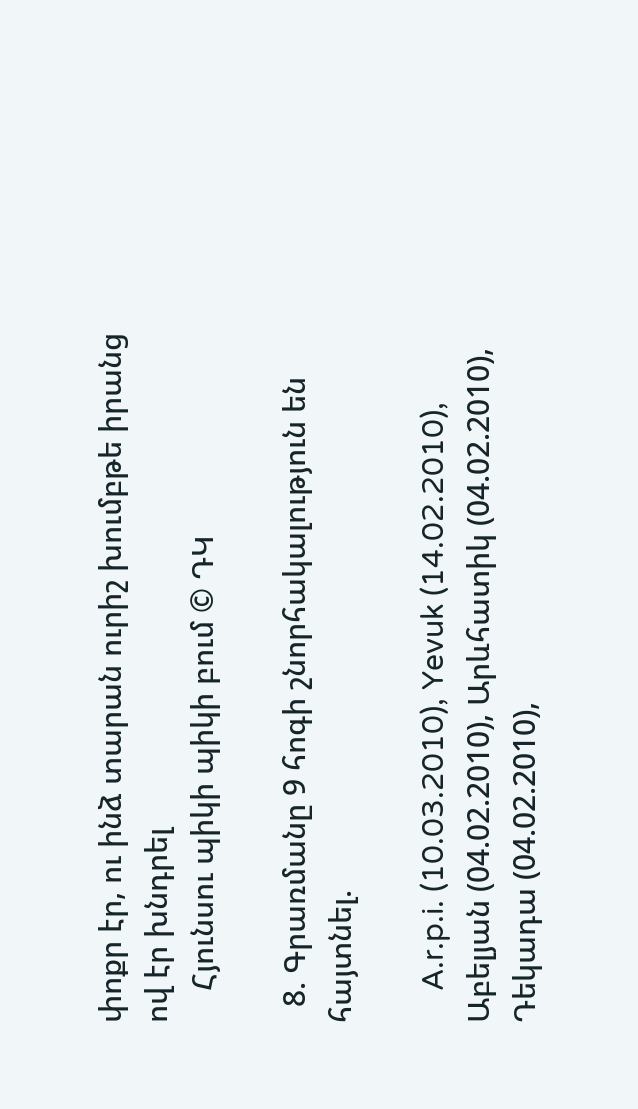փոքր էր, ու ինձ տարան ուրիշ խումբթե իրանց ով էր խնդրել
    Հյունսու պիկի պիկի բում © ԴԿ

  8. Գրառմանը 9 հոգի շնորհակալություն են հայտնել.

    A.r.p.i. (10.03.2010), Yevuk (14.02.2010), Աբելյան (04.02.2010), Արևհատիկ (04.02.2010), Դեկադա (04.02.2010),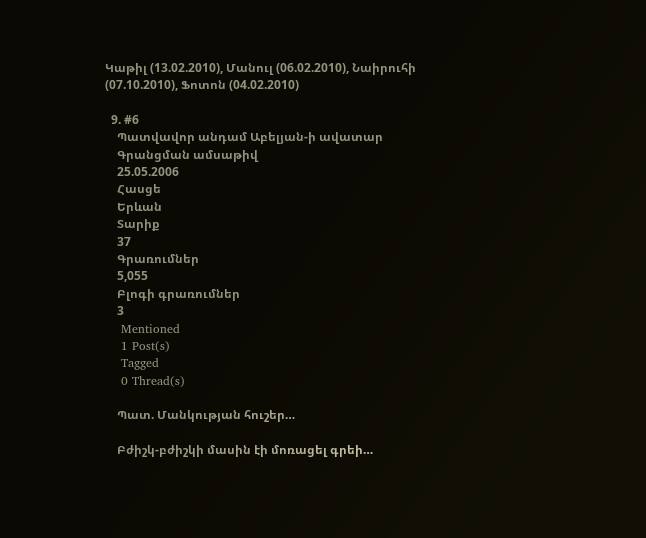Կաթիլ (13.02.2010), Մանուլ (06.02.2010), Նաիրուհի (07.10.2010), Ֆոտոն (04.02.2010)

  9. #6
    Պատվավոր անդամ Աբելյան-ի ավատար
    Գրանցման ամսաթիվ
    25.05.2006
    Հասցե
    Երևան
    Տարիք
    37
    Գրառումներ
    5,055
    Բլոգի գրառումներ
    3
    Mentioned
    1 Post(s)
    Tagged
    0 Thread(s)

    Պատ. Մանկության հուշեր…

    Բժիշկ-բժիշկի մասին էի մոռացել գրեի…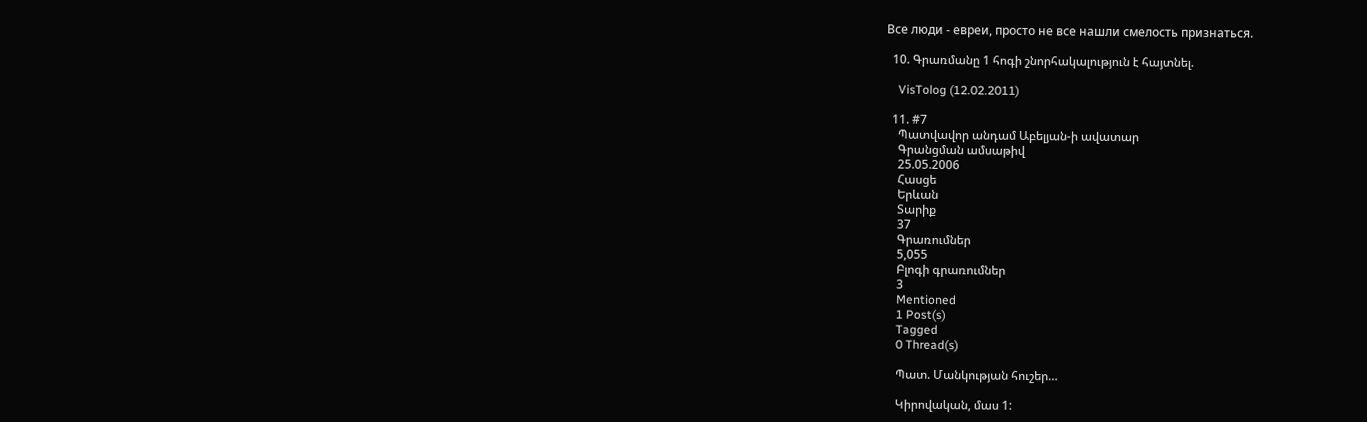Все люди - евреи, просто не все нашли смелость признаться.

  10. Գրառմանը 1 հոգի շնորհակալություն է հայտնել.

    VisTolog (12.02.2011)

  11. #7
    Պատվավոր անդամ Աբելյան-ի ավատար
    Գրանցման ամսաթիվ
    25.05.2006
    Հասցե
    Երևան
    Տարիք
    37
    Գրառումներ
    5,055
    Բլոգի գրառումներ
    3
    Mentioned
    1 Post(s)
    Tagged
    0 Thread(s)

    Պատ. Մանկության հուշեր…

    Կիրովական, մաս 1: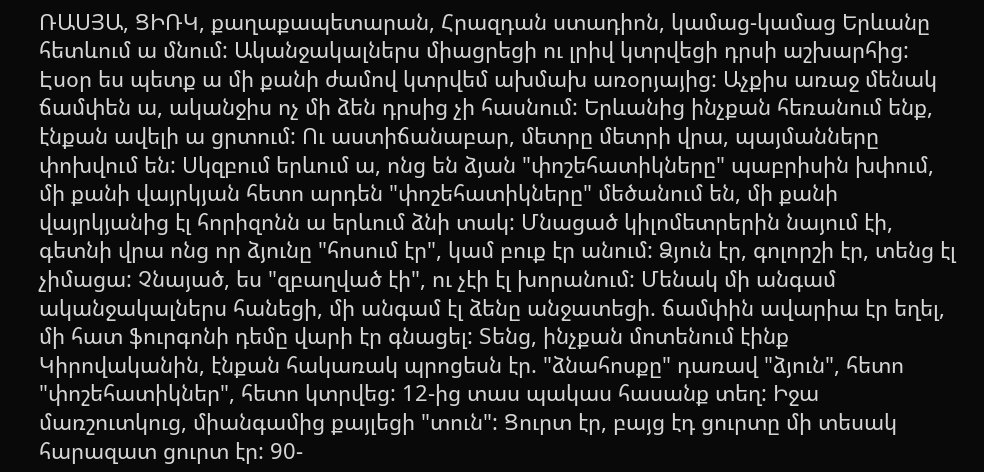ՌԱՍՅԱ, ՑԻՌԿ, քաղաքապետարան, Հրազդան ստադիոն, կամաց-կամաց Երևանը հետևում ա մնում: Ականջակալներս միացրեցի ու լրիվ կտրվեցի դրսի աշխարհից: Էսօր ես պետք ա մի քանի ժամով կտրվեմ ախմախ առօրյայից: Աչքիս առաջ մենակ ճամփեն ա, ականջիս ոչ մի ձեն դրսից չի հասնում: Երևանից ինչքան հեռանում ենք, էնքան ավելի ա ցրտում: Ու աստիճանաբար, մետրը մետրի վրա, պայմանները փոխվում են: Սկզբում երևում ա, ոնց են ձյան "փոշեհատիկները" պաբրիսին խփում, մի քանի վայրկյան հետո արդեն "փոշեհատիկները" մեծանում են, մի քանի վայրկյանից էլ հորիզոնն ա երևում ձնի տակ: Մնացած կիլոմետրերին նայում էի, գետնի վրա ոնց որ ձյունը "հոսում էր", կամ բուք էր անում: Ձյուն էր, գոլորշի էր, տենց էլ չիմացա: Չնայած, ես "զբաղված էի", ու չէի էլ խորանում: Մենակ մի անգամ ականջակալներս հանեցի, մի անգամ էլ ձենը անջատեցի. ճամփին ավարիա էր եղել, մի հատ ֆուրգոնի դեմը վարի էր գնացել: Տենց, ինչքան մոտենում էինք Կիրովականին, էնքան հակառակ պրոցեսն էր. "ձնահոսքը" դառավ "ձյուն", հետո "փոշեհատիկներ", հետո կտրվեց: 12-ից տաս պակաս հասանք տեղ: Իջա մառշուտկուց, միանգամից քայլեցի "տուն": Ցուրտ էր, բայց էդ ցուրտը մի տեսակ հարազատ ցուրտ էր: 90-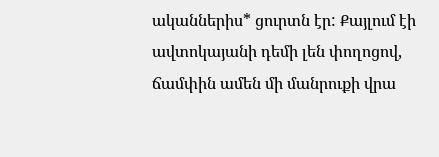ականներիս* ցուրտն էր: Քայլում էի ավտոկայանի դեմի լեն փողոցով, ճամփին ամեն մի մանրուքի վրա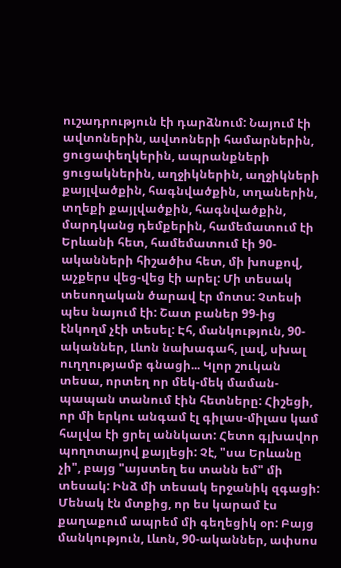ուշադրություն էի դարձնում: Նայում էի ավտոներին, ավտոների համարներին, ցուցափեղկերին, ապրանքների ցուցակներին, աղջիկներին, աղջիկների քայլվածքին, հագնվածքին, տղաներին, տղեքի քայլվածքին, հագնվածքին, մարդկանց դեմքերին, համեմատում էի Երևանի հետ, համեմատում էի 90-ականների հիշածիս հետ, մի խոսքով, աչքերս վեց-վեց էի արել: Մի տեսակ տեսողական ծարավ էր մոտս: Չտեսի պես նայում էի: Շատ բաներ 99-ից էնկողմ չէի տեսել: Էհ, մանկություն, 90-ականներ, Լևոն նախագահ, լավ, սխալ ուղղությամբ գնացի... Կլոր շուկան տեսա, որտեղ որ մեկ-մեկ մաման-պապան տանում էին հետները: Հիշեցի, որ մի երկու անգամ էլ գիլաս-միլաս կամ հալվա էի ցրել աննկատ: Հետո գլխավոր պողոտայով քայլեցի: Չէ, "սա Երևանը չի", բայց "այստեղ ես տանն եմ" մի տեսակ: Ինձ մի տեսակ երջանիկ զգացի: Մենակ էն մտքից, որ ես կարամ էս քաղաքում ապրեմ մի գեղեցիկ օր: Բայց մանկություն, Լևոն, 90-ականներ, ափսոս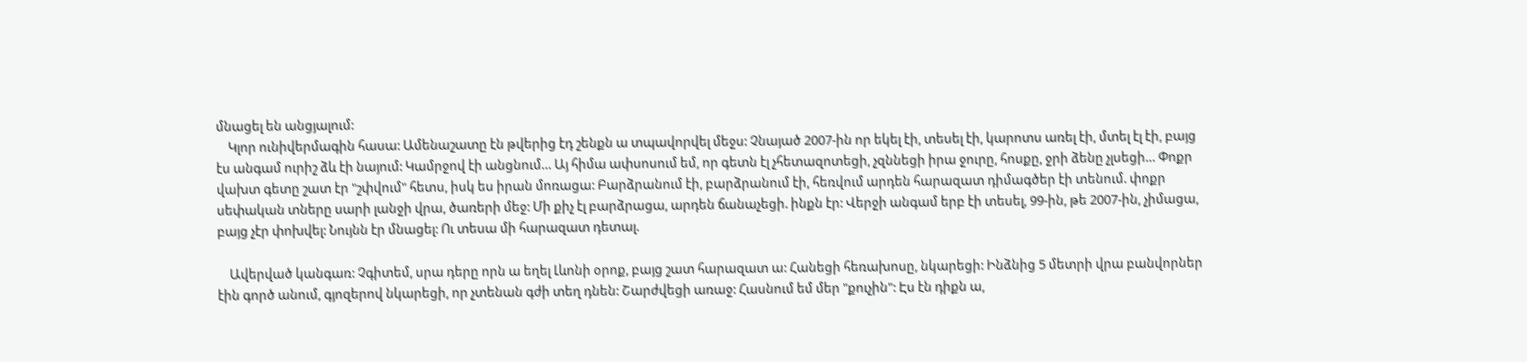մնացել են անցյալում:
    Կլոր ունիվերմագին հասա: Ամենաշատը էն թվերից էդ շենքն ա տպավորվել մեջս: Չնայած 2007-ին որ եկել էի, տեսել էի, կարոտս առել էի, մտել էլ էի, բայց էս անգամ ուրիշ ձև էի նայում: Կամրջով էի անցնում… Այ հիմա ափսոսում եմ, որ գետն էլ չհետազոտեցի, չզննեցի իրա ջուրը, հոսքը, ջրի ձենը չլսեցի… Փոքր վախտ գետը շատ էր "շփվում" հետս, իսկ ես իրան մոռացա: Բարձրանում էի, բարձրանում էի, հեռվում արդեն հարազատ դիմագծեր էի տենում. փոքր սեփական տները սարի լանջի վրա, ծառերի մեջ: Մի քիչ էլ բարձրացա, արդեն ճանաչեցի. ինքն էր: Վերջի անգամ երբ էի տեսել, 99-ին, թե 2007-ին, չիմացա, բայց չէր փոխվել: Նույնն էր մնացել: Ու տեսա մի հարազատ դետալ.

    Ավերված կանգառ: Չգիտեմ, սրա դերը որն ա եղել Լևոնի օրոք, բայց շատ հարազատ ա: Հանեցի հեռախոսը, նկարեցի: Ինձնից 5 մետրի վրա բանվորներ էին գործ անում, գյոզերով նկարեցի, որ չտենան գժի տեղ դնեն: Շարժվեցի առաջ: Հասնում եմ մեր "քուչին": Էս էն դիքն ա,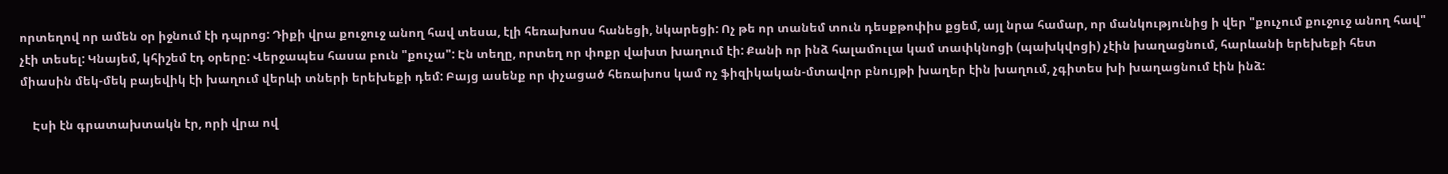որտեղով որ ամեն օր իջնում էի դպրոց: Դիքի վրա քուջուջ անող հավ տեսա, էլի հեռախոսս հանեցի, նկարեցի: Ոչ թե որ տանեմ տուն դեսքթոփիս քցեմ, այլ նրա համար, որ մանկությունից ի վեր "քուչում քուջուջ անող հավ" չէի տեսել: Կնայեմ, կհիշեմ էդ օրերը: Վերջապես հասա բուն "քուչա": Էն տեղը, որտեղ որ փոքր վախտ խաղում էի: Քանի որ ինձ հալամուլա կամ տափկնոցի (պախկվոցի) չէին խաղացնում, հարևանի երեխեքի հետ միասին մեկ-մեկ բայեվիկ էի խաղում վերևի տների երեխեքի դեմ: Բայց ասենք որ փչացած հեռախոս կամ ոչ ֆիզիկական-մտավոր բնույթի խաղեր էին խաղում, չգիտես խի խաղացնում էին ինձ:

    Էսի էն գրատախտակն էր, որի վրա ով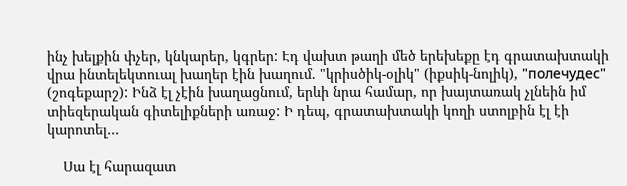ինչ խելքին փչեր, կնկարեր, կգրեր: Էդ վախտ թաղի մեծ երեխեքը էդ գրատախտակի վրա ինտելեկտուալ խաղեր էին խաղում. "կրիսծիկ-օլիկ" (իքսիկ-նոլիկ), "полечудес" (շոգեքարշ): Ինձ էլ չէին խաղացնում, երևի նրա համար, որ խայտառակ չլնեին իմ տիեզերական գիտելիքների առաջ: Ի դեպ, գրատախտակի կողի ստոլբին էլ էի կարոտել…

    Սա էլ հարազատ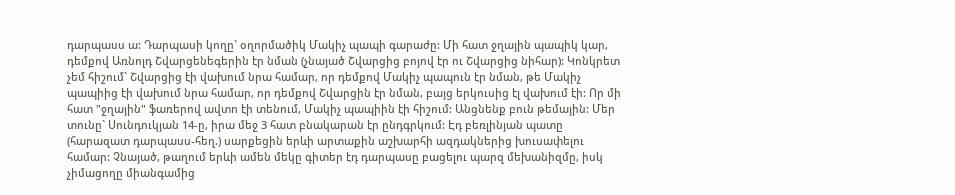դարպասս ա: Դարպասի կողը` օղորմածիկ Մակիչ պապի գարաժը: Մի հատ ջղային պապիկ կար, դեմքով Առնոլդ Շվարցենեգերին էր նման (չնայած Շվարցից բոյով էր ու Շվարցից նիհար): Կոնկրետ չեմ հիշում` Շվարցից էի վախում նրա համար, որ դեմքով Մակիչ պապուն էր նման, թե Մակիչ պապիից էի վախում նրա համար, որ դեմքով Շվարցին էր նման, բայց երկուսից էլ վախում էի: Որ մի հատ "ջղային" ֆառերով ավտո էի տենում, Մակիչ պապիին էի հիշում: Անցնենք բուն թեմային: Մեր տունը` Սունդուկյան 14-ը, իրա մեջ 3 հատ բնակարան էր ընդգրկում: Էդ բեռլինյան պատը (հարազատ դարպասս-հեղ.) սարքեցին երևի արտաքին աշխարհի ազդակներից խուսափելու համար: Չնայած, թաղում երևի ամեն մեկը գիտեր էդ դարպասը բացելու պարզ մեխանիզմը, իսկ չիմացողը միանգամից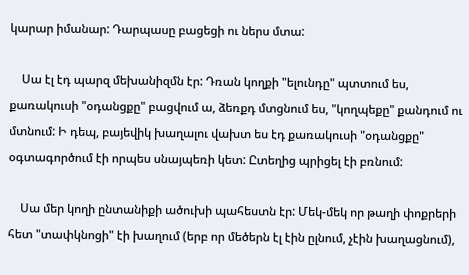կարար իմանար: Դարպասը բացեցի ու ներս մտա:

    Սա էլ էդ պարզ մեխանիզմն էր: Դռան կողքի "ելունդը" պտտում ես, քառակուսի "օդանցքը" բացվում ա, ձեռքդ մտցնում ես, "կողպեքը" քանդում ու մտնում: Ի դեպ, բայեվիկ խաղալու վախտ ես էդ քառակուսի "օդանցքը" օգտագործում էի որպես սնայպեռի կետ: Ըտեղից պրիցել էի բռնում:

    Սա մեր կողի ընտանիքի ածուխի պահեստն էր: Մեկ-մեկ որ թաղի փոքրերի հետ "տափկնոցի" էի խաղում (երբ որ մեծերն էլ էին ըլնում, չէին խաղացնում),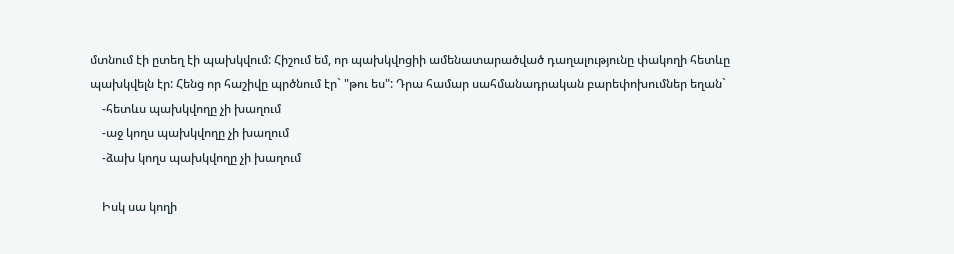մտնում էի ըտեղ էի պախկվում: Հիշում եմ, որ պախկվոցիի ամենատարածված դաղալությունը փակողի հետևը պախկվելն էր: Հենց որ հաշիվը պրծնում էր` "թու ես": Դրա համար սահմանադրական բարեփոխումներ եղան`
    -հետևս պախկվողը չի խաղում
    -աջ կողս պախկվողը չի խաղում
    -ձախ կողս պախկվողը չի խաղում

    Իսկ սա կողի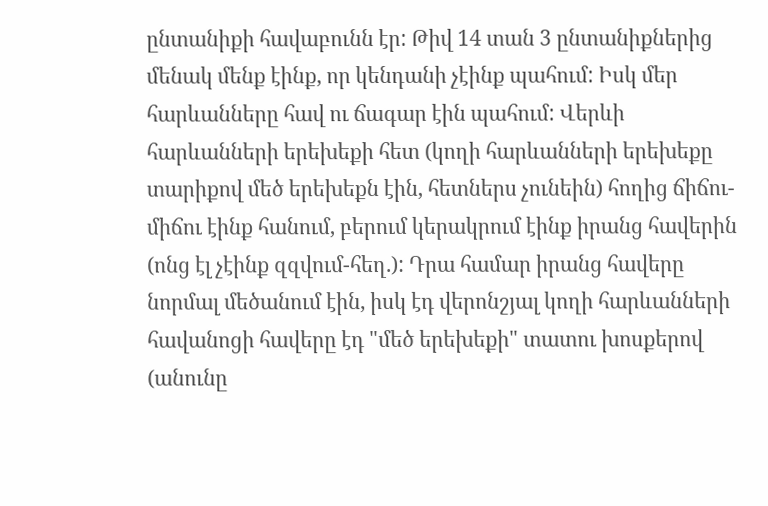ընտանիքի հավաբունն էր: Թիվ 14 տան 3 ընտանիքներից մենակ մենք էինք, որ կենդանի չէինք պահում: Իսկ մեր հարևանները հավ ու ճագար էին պահում: Վերևի հարևանների երեխեքի հետ (կողի հարևանների երեխեքը տարիքով մեծ երեխեքն էին, հետներս չունեին) հողից ճիճու-միճու էինք հանում, բերում կերակրում էինք իրանց հավերին (ոնց էլ չէինք զզվում-հեղ.): Դրա համար իրանց հավերը նորմալ մեծանում էին, իսկ էդ վերոնշյալ կողի հարևանների հավանոցի հավերը էդ "մեծ երեխեքի" տատու խոսքերով (անունը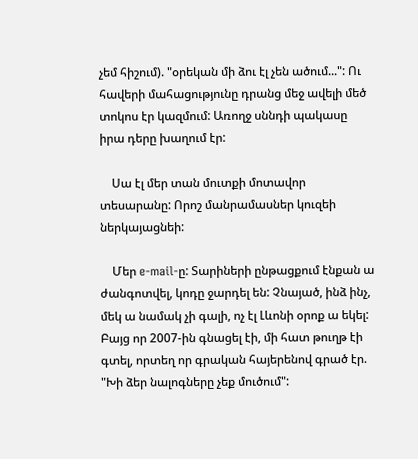չեմ հիշում). "օրեկան մի ձու էլ չեն ածում...": Ու հավերի մահացությունը դրանց մեջ ավելի մեծ տոկոս էր կազմում: Առողջ սննդի պակասը իրա դերը խաղում էր:

    Սա էլ մեր տան մուտքի մոտավոր տեսարանը: Որոշ մանրամասներ կուզեի ներկայացնեի:

    Մեր e-mail-ը: Տարիների ընթացքում էնքան ա ժանգոտվել, կոդը ջարդել են: Չնայած, ինձ ինչ, մեկ ա նամակ չի գալի, ոչ էլ Լևոնի օրոք ա եկել: Բայց որ 2007-ին գնացել էի, մի հատ թուղթ էի գտել, որտեղ որ գրական հայերենով գրած էր. "Խի ձեր նալոգները չեք մուծում":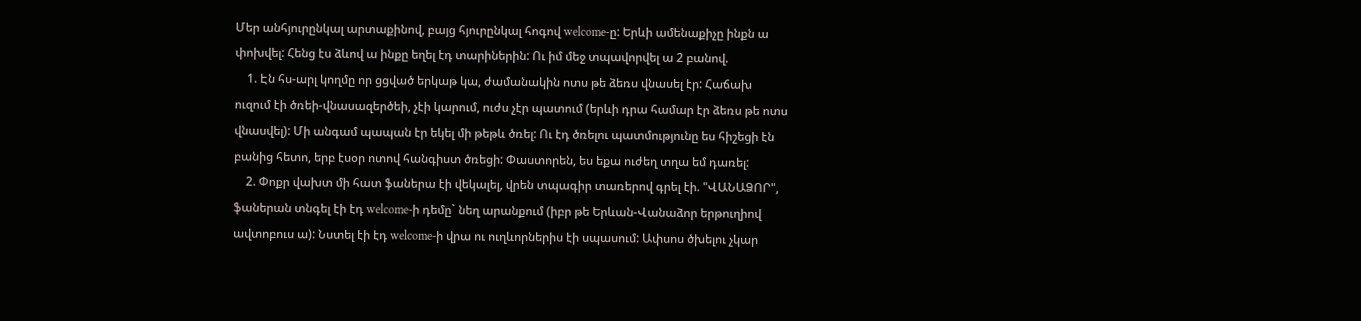Մեր անհյուրընկալ արտաքինով, բայց հյուրընկալ հոգով welcome-ը: Երևի ամենաքիչը ինքն ա փոխվել: Հենց էս ձևով ա ինքը եղել էդ տարիներին: Ու իմ մեջ տպավորվել ա 2 բանով.
    1. Էն հս-արլ կողմը որ ցցված երկաթ կա, ժամանակին ոտս թե ձեռս վնասել էր: Հաճախ ուզում էի ծռեի-վնասազերծեի, չէի կարում, ուժս չէր պատում (երևի դրա համար էր ձեռս թե ոտս վնասվել): Մի անգամ պապան էր եկել մի թեթև ծռել: Ու էդ ծռելու պատմությունը ես հիշեցի էն բանից հետո, երբ էսօր ոտով հանգիստ ծռեցի: Փաստորեն, ես եքա ուժեղ տղա եմ դառել:
    2. Փոքր վախտ մի հատ ֆաներա էի վեկալել, վրեն տպագիր տառերով գրել էի. "ՎԱՆԱՁՈՐ", ֆաներան տնգել էի էդ welcome-ի դեմը` նեղ արանքում (իբր թե Երևան-Վանաձոր երթուղիով ավտոբուս ա): Նստել էի էդ welcome-ի վրա ու ուղևորներիս էի սպասում: Ափսոս ծխելու չկար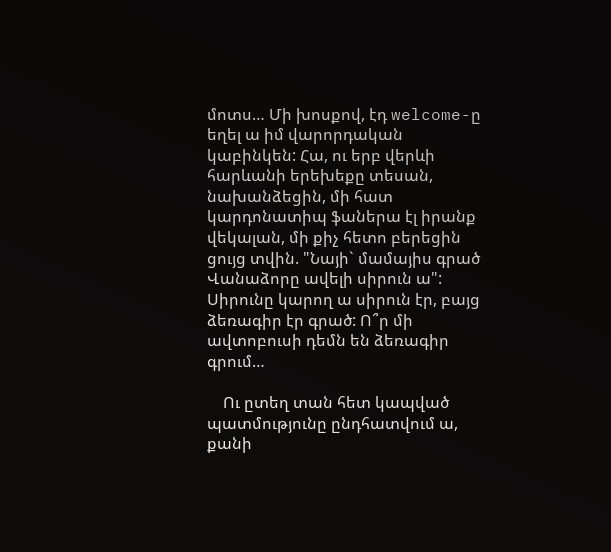մոտս… Մի խոսքով, էդ welcome-ը եղել ա իմ վարորդական կաբինկեն: Հա, ու երբ վերևի հարևանի երեխեքը տեսան, նախանձեցին, մի հատ կարդոնատիպ ֆաներա էլ իրանք վեկալան, մի քիչ հետո բերեցին ցույց տվին. "Նայի` մամայիս գրած Վանաձորը ավելի սիրուն ա": Սիրունը կարող ա սիրուն էր, բայց ձեռագիր էր գրած: Ո՞ր մի ավտոբուսի դեմն են ձեռագիր գրում…

    Ու ըտեղ տան հետ կապված պատմությունը ընդհատվում ա, քանի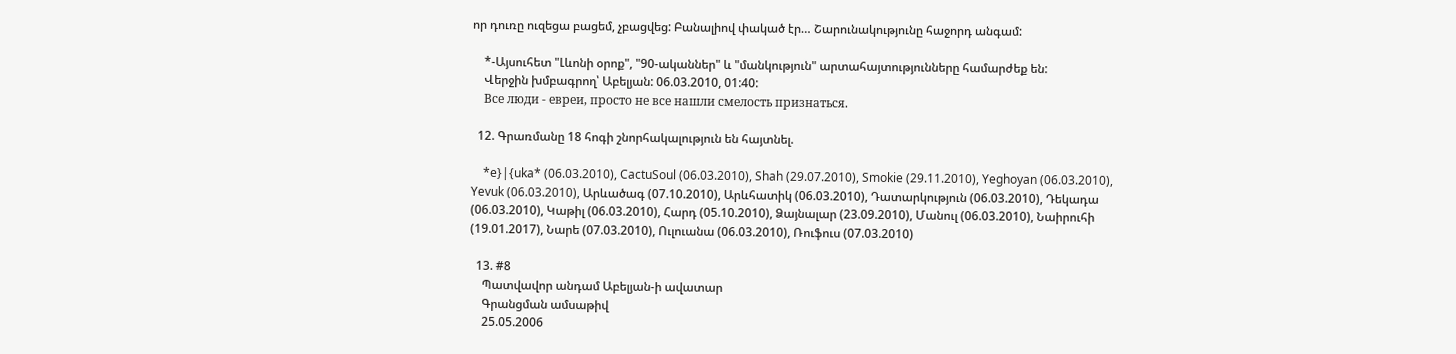որ դուռը ուզեցա բացեմ, չբացվեց: Բանալիով փակած էր… Շարունակությունը հաջորդ անգամ:

    *-Այսուհետ "Լևոնի օրոք", "90-ականներ" և "մանկություն" արտահայտությունները համարժեք են:
    Վերջին խմբագրող՝ Աբելյան: 06.03.2010, 01:40:
    Все люди - евреи, просто не все нашли смелость признаться.

  12. Գրառմանը 18 հոգի շնորհակալություն են հայտնել.

    *e}|{uka* (06.03.2010), CactuSoul (06.03.2010), Shah (29.07.2010), Smokie (29.11.2010), Yeghoyan (06.03.2010), Yevuk (06.03.2010), Արևածագ (07.10.2010), Արևհատիկ (06.03.2010), Դատարկություն (06.03.2010), Դեկադա (06.03.2010), Կաթիլ (06.03.2010), Հարդ (05.10.2010), Ձայնալար (23.09.2010), Մանուլ (06.03.2010), Նաիրուհի (19.01.2017), Նարե (07.03.2010), Ուլուանա (06.03.2010), Ռուֆուս (07.03.2010)

  13. #8
    Պատվավոր անդամ Աբելյան-ի ավատար
    Գրանցման ամսաթիվ
    25.05.2006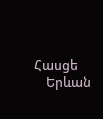Հասցե
    Երևան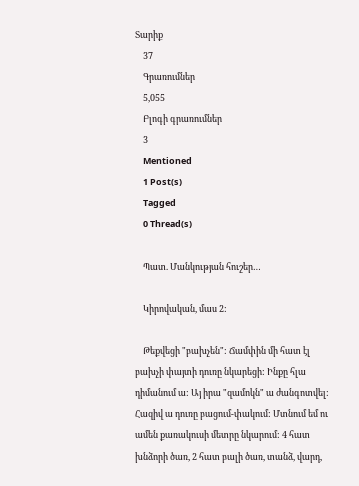Տարիք
    37
    Գրառումներ
    5,055
    Բլոգի գրառումներ
    3
    Mentioned
    1 Post(s)
    Tagged
    0 Thread(s)

    Պատ. Մանկության հուշեր…

    Կիրովական, մաս 2:

    Թեքվեցի "բախչեն": Ճամփին մի հատ էլ բախչի փայտի դուռը նկարեցի: Ինքը հլա դիմանում ա: Այ իրա "զամոկն" ա ժանգոտվել: Հազիվ ա դուռը բացում-փակում: Մտնում եմ ու ամեն քառակուսի մետրը նկարում: 4 հատ խնձորի ծառ, 2 հատ բալի ծառ, տանձ, վարդ,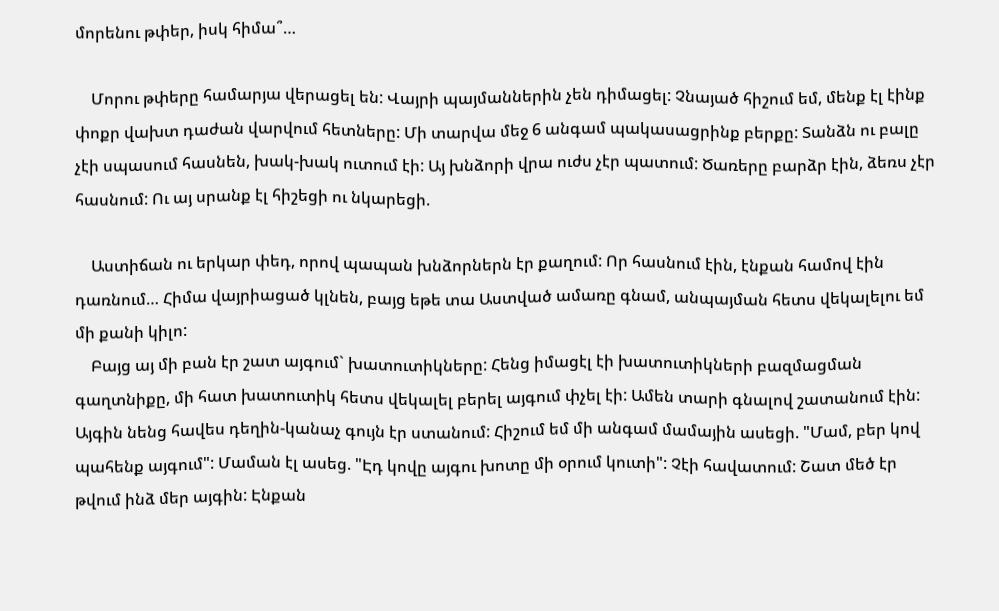մորենու թփեր, իսկ հիմա՞…

    Մորու թփերը համարյա վերացել են: Վայրի պայմաններին չեն դիմացել: Չնայած հիշում եմ, մենք էլ էինք փոքր վախտ դաժան վարվում հետները: Մի տարվա մեջ 6 անգամ պակասացրինք բերքը: Տանձն ու բալը չէի սպասում հասնեն, խակ-խակ ուտում էի: Այ խնձորի վրա ուժս չէր պատում: Ծառերը բարձր էին, ձեռս չէր հասնում: Ու այ սրանք էլ հիշեցի ու նկարեցի.

    Աստիճան ու երկար փեդ, որով պապան խնձորներն էր քաղում: Որ հասնում էին, էնքան համով էին դառնում… Հիմա վայրիացած կլնեն, բայց եթե տա Աստված ամառը գնամ, անպայման հետս վեկալելու եմ մի քանի կիլո:
    Բայց այ մի բան էր շատ այգում` խատուտիկները: Հենց իմացէլ էի խատուտիկների բազմացման գաղտնիքը, մի հատ խատուտիկ հետս վեկալել բերել այգում փչել էի: Ամեն տարի գնալով շատանում էին: Այգին նենց հավես դեղին-կանաչ գույն էր ստանում: Հիշում եմ մի անգամ մամային ասեցի. "Մամ, բեր կով պահենք այգում": Մաման էլ ասեց. "Էդ կովը այգու խոտը մի օրում կուտի": Չէի հավատում: Շատ մեծ էր թվում ինձ մեր այգին: Էնքան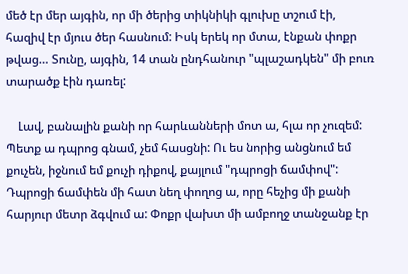մեծ էր մեր այգին, որ մի ծերից տիկնիկի գլուխը տշում էի, հազիվ էր մյուս ծեր հասնում: Իսկ երեկ որ մտա, էնքան փոքր թվաց… Տունը, այգին, 14 տան ընդհանուր "պլաշադկեն" մի բուռ տարածք էին դառել:

    Լավ, բանալին քանի որ հարևանների մոտ ա, հլա որ չուզեմ: Պետք ա դպրոց գնամ, չեմ հասցնի: Ու ես նորից անցնում եմ քուչեն, իջնում եմ քուչի դիքով, քայլում "դպրոցի ճամփով": Դպրոցի ճամփեն մի հատ նեղ փողոց ա, որը հեչից մի քանի հարյուր մետր ձգվում ա: Փոքր վախտ մի ամբողջ տանջանք էր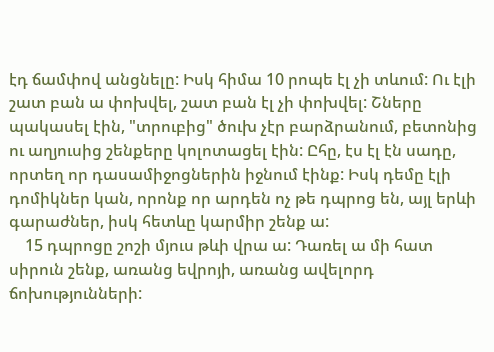էդ ճամփով անցնելը: Իսկ հիմա 10 րոպե էլ չի տևում: Ու էլի շատ բան ա փոխվել, շատ բան էլ չի փոխվել: Շները պակասել էին, "տրուբից" ծուխ չէր բարձրանում, բետոնից ու աղյուսից շենքերը կոլոտացել էին: Ըհը, էս էլ էն սադը, որտեղ որ դասամիջոցներին իջնում էինք: Իսկ դեմը էլի դոմիկներ կան, որոնք որ արդեն ոչ թե դպրոց են, այլ երևի գարաժներ, իսկ հետևը կարմիր շենք ա:
    15 դպրոցը շոշի մյուս թևի վրա ա: Դառել ա մի հատ սիրուն շենք, առանց եվրոյի, առանց ավելորդ ճոխությունների: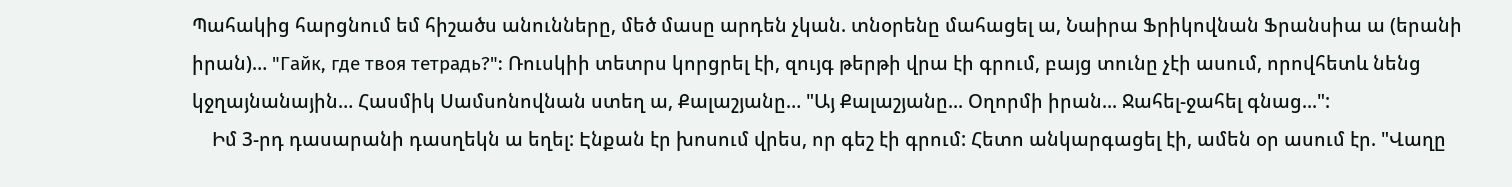Պահակից հարցնում եմ հիշածս անունները, մեծ մասը արդեն չկան. տնօրենը մահացել ա, Նաիրա Ֆրիկովնան Ֆրանսիա ա (երանի իրան)… "Гайк, где твоя тетрадь?": Ռուսկիի տետրս կորցրել էի, զույգ թերթի վրա էի գրում, բայց տունը չէի ասում, որովհետև նենց կջղայնանային… Հասմիկ Սամսոնովնան ստեղ ա, Քալաշյանը… "Այ Քալաշյանը... Օղորմի իրան... Ջահել-ջահել գնաց...":
    Իմ 3-րդ դասարանի դասղեկն ա եղել: Էնքան էր խոսում վրես, որ գեշ էի գրում: Հետո անկարգացել էի, ամեն օր ասում էր. "Վաղը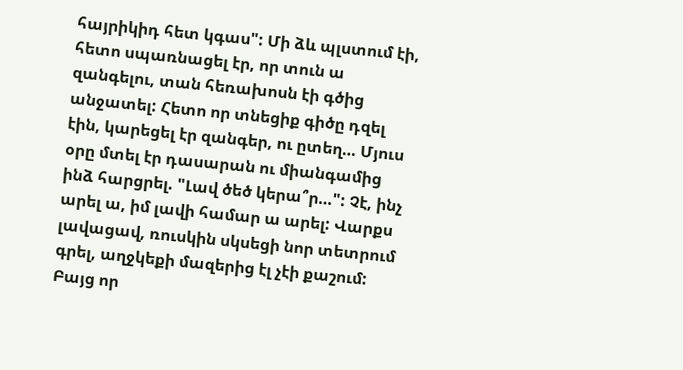հայրիկիդ հետ կգաս": Մի ձև պլստում էի, հետո սպառնացել էր, որ տուն ա զանգելու, տան հեռախոսն էի գծից անջատել: Հետո որ տնեցիք գիծը դզել էին, կարեցել էր զանգեր, ու ըտեղ… Մյուս օրը մտել էր դասարան ու միանգամից ինձ հարցրել. "Լավ ծեծ կերա՞ր…": Չէ, ինչ արել ա, իմ լավի համար ա արել: Վարքս լավացավ, ռուսկին սկսեցի նոր տետրում գրել, աղջկեքի մազերից էլ չէի քաշում: Բայց որ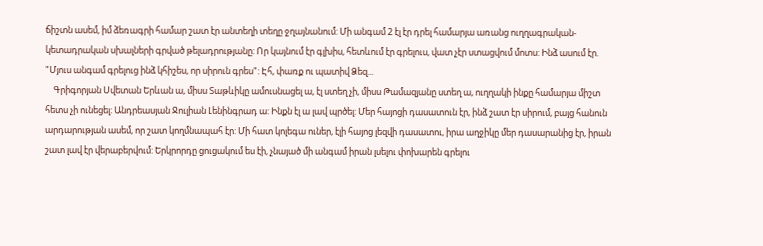ճիշտն ասեմ, իմ ձեռագրի համար շատ էր անտեղի տեղը ջղայնանում: Մի անգամ 2 էլ էր դրել համարյա առանց ուղղագրական-կետադրական սխալների գրված թելադրությանը: Որ կայնում էր գլխիս, հետևում էր գրելուս, վատ չէր ստացվում մոտս: Ինձ ասում էր. "Մյուս անգամ գրելուց ինձ կհիշես, որ սիրուն գրես": Էհ, փառք ու պատիվ Ձեզ...
    Գրիգորյան Սվետան Երևան ա, միսս Տաթևիկը ամուսնացել ա, էլ ստեղ չի, միսս Թամազյանը ստեղ ա, ուղղակի ինքը համարյա միշտ հետս չի ունեցել: Անդրեասյան Ջուլիան Լենինգրադ ա: Ինքն էլ ա լավ պրծել: Մեր հայոցի դասատուն էր, ինձ շատ էր սիրում, բայց հանուն արդարության ասեմ, որ շատ կողմնապահ էր: Մի հատ կոլեգա ուներ, էլի հայոց լեզվի դասատու, իրա աղջիկը մեր դասարանից էր, իրան շատ լավ էր վերաբերվում: Երկրորդը ցուցակում ես էի, չնայած մի անգամ իրան լսելու փոխարեն գրելու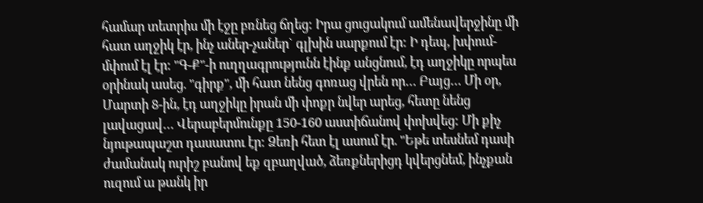համար տետրիս մի էջը բռնեց ճղեց: Իրա ցուցակում ամենավերջինը մի հատ աղջիկ էր, ինչ աներ-չաներ` գլխին սարքում էր: Ի դեպ, խփում-մփում էլ էր: "Գ-Ք"-ի ուղղագրությունն էինք անցնում, էդ աղջիկը որպես օրինակ ասեց. "գիրք", մի հատ նենց գոռաց վրեն որ… Բայց… Մի օր, Մարտի 8-ին, էդ աղջիկը իրան մի փոքր նվեր արեց, հետը նենց լավացավ… Վերաբերմունքը 150-160 աստիճանով փոխվեց: Մի քիչ նյութապաշտ դասատու էր: Ձեռի հետ էլ ասում էր. "Եթե տեսնեմ դասի ժամանակ ուրիշ բանով եք զբաղված, ձեռքներիցդ կվերցնեմ, ինչքան ուզում ա թանկ իր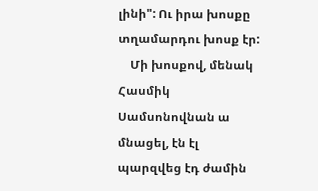լինի": Ու իրա խոսքը տղամարդու խոսք էր:
    Մի խոսքով, մենակ Հասմիկ Սամսոնովնան ա մնացել, էն էլ պարզվեց էդ ժամին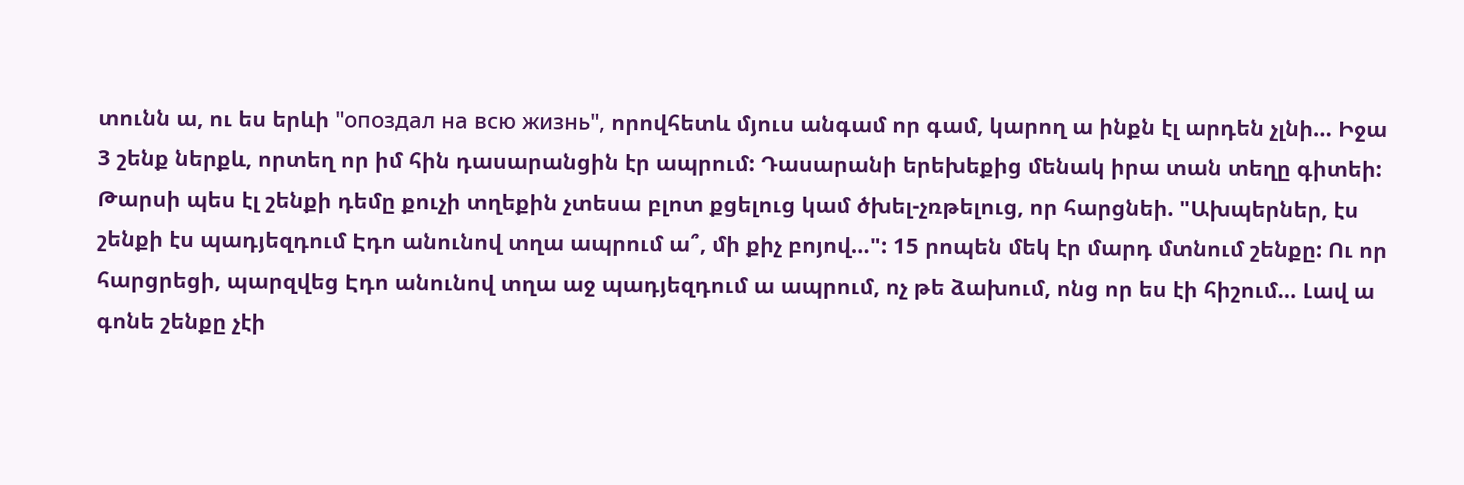տունն ա, ու ես երևի "опоздал на всю жизнь", որովհետև մյուս անգամ որ գամ, կարող ա ինքն էլ արդեն չլնի… Իջա 3 շենք ներքև, որտեղ որ իմ հին դասարանցին էր ապրում: Դասարանի երեխեքից մենակ իրա տան տեղը գիտեի: Թարսի պես էլ շենքի դեմը քուչի տղեքին չտեսա բլոտ քցելուց կամ ծխել-չռթելուց, որ հարցնեի. "Ախպերներ, էս շենքի էս պադյեզդում Էդո անունով տղա ապրում ա՞, մի քիչ բոյով…": 15 րոպեն մեկ էր մարդ մտնում շենքը: Ու որ հարցրեցի, պարզվեց Էդո անունով տղա աջ պադյեզդում ա ապրում, ոչ թե ձախում, ոնց որ ես էի հիշում… Լավ ա գոնե շենքը չէի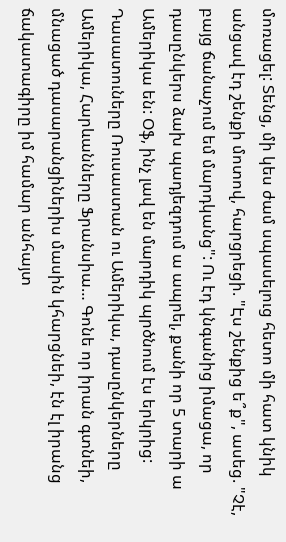մոռացել: Տենց, մի կես ժամ սպասելուց հետո մի հատ կնիկ անցավ էդ շենքի մոտով, հարցրեցի. "Էս շենքից ե՞ք", ասեց. "Չէ, բայց ճանաչում եմ մարդկանց": Ու էդ կնգանից իմացա, որ դասընկերս ձախ պադյեզդում ա ապրել, քանի որ 5 տարի ա Ամերիկա են: Օֆ, ինչ լավ են մարդիկ պրծնում էս երկրից: Դասատուները Ռուսաստան ու Ամերիկա, դասընկերները Ամերիկա, Հարևանները Ֆրանսիա… Գոնե որ իրան գտնեի, մնացած դասարանցիներիս մասին կհարցնեի, էն էլ իրանց ճակատագիրը իմ համար անհայտ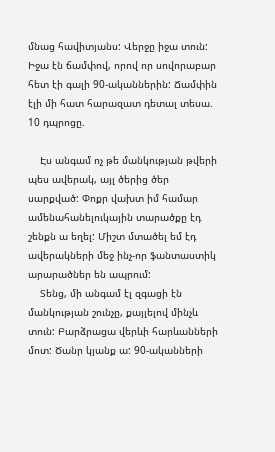մնաց հավիտյանս: Վերջը իջա տուն: Իջա էն ճամփով, որով որ սովորաբար հետ էի գալի 90-ականներին: Ճամփին էլի մի հատ հարազատ դետալ տեսա. 10 դպրոցը.

    Էս անգամ ոչ թե մանկության թվերի պես ավերակ, այլ ծերից ծեր սարքված: Փոքր վախտ իմ համար ամենահանելուկային տարածքը էդ շենքն ա եղել: Միշտ մտածել եմ էդ ավերակների մեջ ինչ-որ ֆանտաստիկ արարածներ են ապրում:
    Տենց, մի անգամ էլ զգացի էն մանկության շունչը, քայլելով մինչև տուն: Բարձրացա վերևի հարևանների մոտ: Ծանր կյանք ա: 90-ականների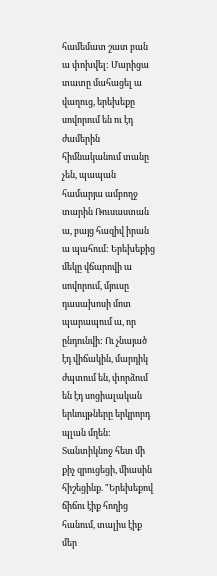համեմատ շատ բան ա փոխվել: Մարիցա տատը մահացել ա վաղուց, երեխեքը սովորում են ու էդ ժամերին հիմնականում տանը չեն, պապան համարյա ամբողջ տարին Ռուսաստան ա, բայց հազիվ իրան ա պահում: Երեխեքից մեկը վճարովի ա սովորում, մյուսը դասախոսի մոտ պարապում ա, որ ընդունվի: Ու չնայած էդ վիճակին, մարդիկ ժպտում են, փորձում են էդ սոցիալական երևույթները երկրորդ պլան մղեն: Տանտիկնոջ հետ մի քիչ զրուցեցի, միասին հիշեցինք. "Երեխեքով ճիճու էիք հողից հանում, տալիս էիք մեր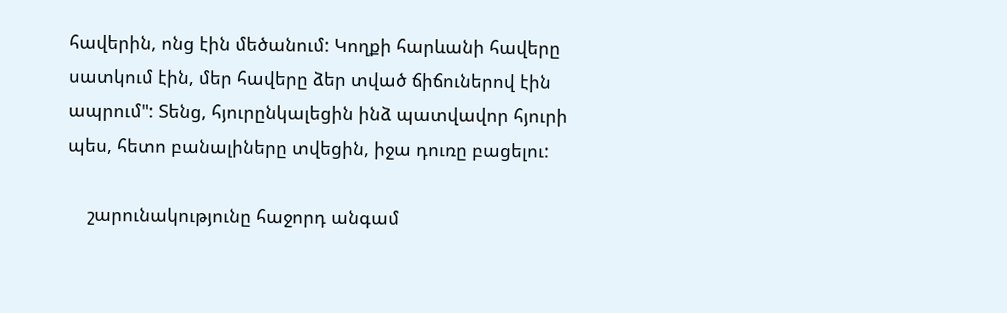հավերին, ոնց էին մեծանում: Կողքի հարևանի հավերը սատկում էին, մեր հավերը ձեր տված ճիճուներով էին ապրում": Տենց, հյուրընկալեցին ինձ պատվավոր հյուրի պես, հետո բանալիները տվեցին, իջա դուռը բացելու:

    շարունակությունը հաջորդ անգամ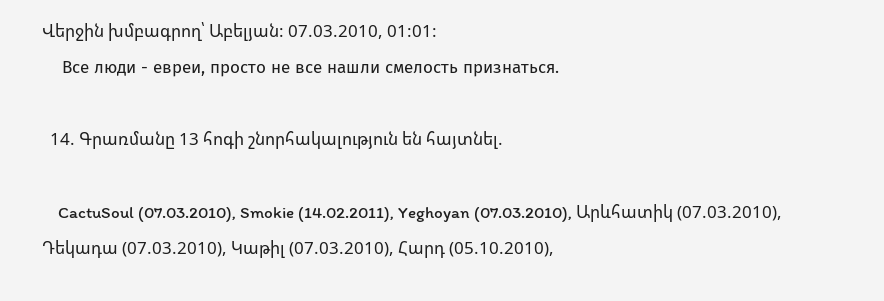Վերջին խմբագրող՝ Աբելյան: 07.03.2010, 01:01:
    Все люди - евреи, просто не все нашли смелость признаться.

  14. Գրառմանը 13 հոգի շնորհակալություն են հայտնել.

    CactuSoul (07.03.2010), Smokie (14.02.2011), Yeghoyan (07.03.2010), Արևհատիկ (07.03.2010), Դեկադա (07.03.2010), Կաթիլ (07.03.2010), Հարդ (05.10.2010),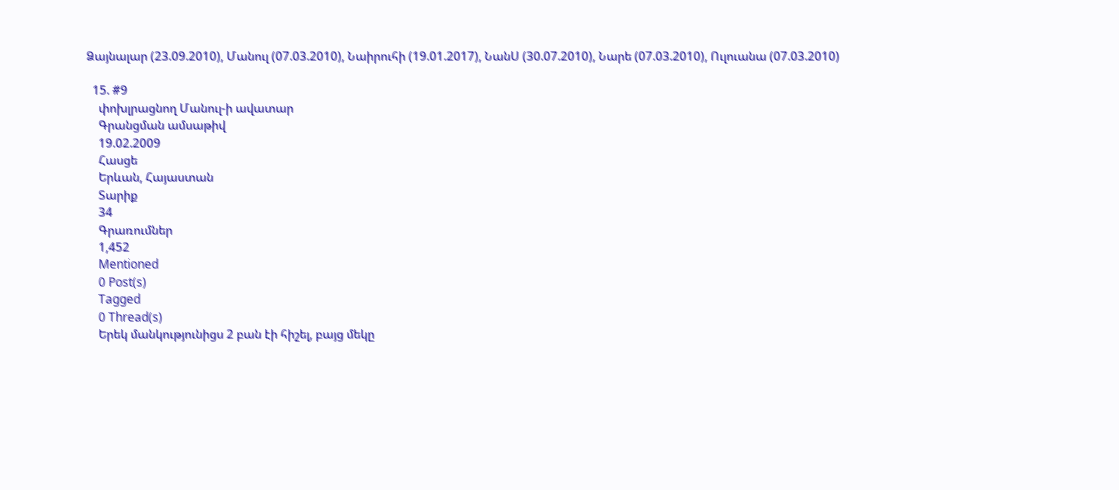Ձայնալար (23.09.2010), Մանուլ (07.03.2010), Նաիրուհի (19.01.2017), ՆանՍ (30.07.2010), Նարե (07.03.2010), Ուլուանա (07.03.2010)

  15. #9
    փոխլրացնող Մանուլ-ի ավատար
    Գրանցման ամսաթիվ
    19.02.2009
    Հասցե
    Երևան, Հայաստան
    Տարիք
    34
    Գրառումներ
    1,452
    Mentioned
    0 Post(s)
    Tagged
    0 Thread(s)
    Երեկ մանկությունիցս 2 բան էի հիշել, բայց մեկը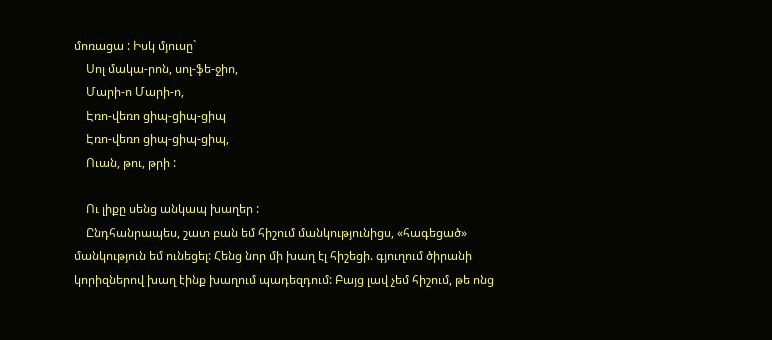մոռացա : Իսկ մյուսը`
    Սոլ մակա-րոն, սոլ-ֆե-ջիո,
    Մարի-ո Մարի-ո,
    Էռո-վեռո ցիպ-ցիպ-ցիպ
    Էռո-վեռո ցիպ-ցիպ-ցիպ,
    Ուան, թու, թրի :

    Ու լիքը սենց անկապ խաղեր :
    Ընդհանրապես, շատ բան եմ հիշում մանկությունիցս, «հագեցած» մանկություն եմ ունեցել: Հենց նոր մի խաղ էլ հիշեցի. գյուղում ծիրանի կորիզներով խաղ էինք խաղում պադեզդում: Բայց լավ չեմ հիշում, թե ոնց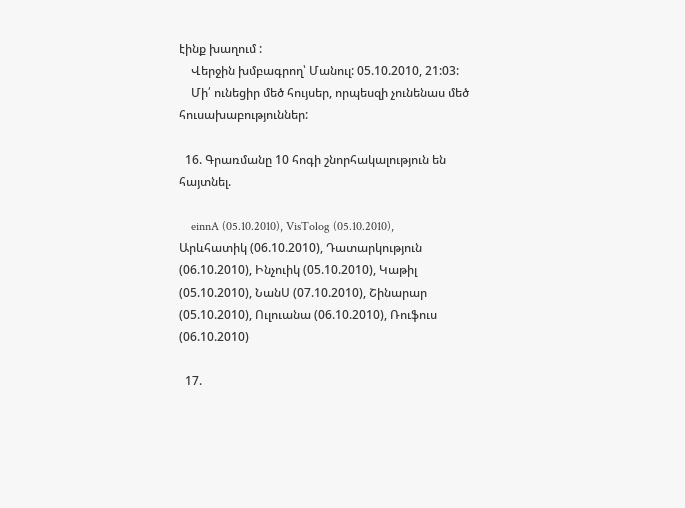էինք խաղում :
    Վերջին խմբագրող՝ Մանուլ: 05.10.2010, 21:03:
    Մի՛ ունեցիր մեծ հույսեր, որպեսզի չունենաս մեծ հուսախաբություններ:

  16. Գրառմանը 10 հոգի շնորհակալություն են հայտնել.

    einnA (05.10.2010), VisTolog (05.10.2010), Արևհատիկ (06.10.2010), Դատարկություն (06.10.2010), Ինչուիկ (05.10.2010), Կաթիլ (05.10.2010), ՆանՍ (07.10.2010), Շինարար (05.10.2010), Ուլուանա (06.10.2010), Ռուֆուս (06.10.2010)

  17.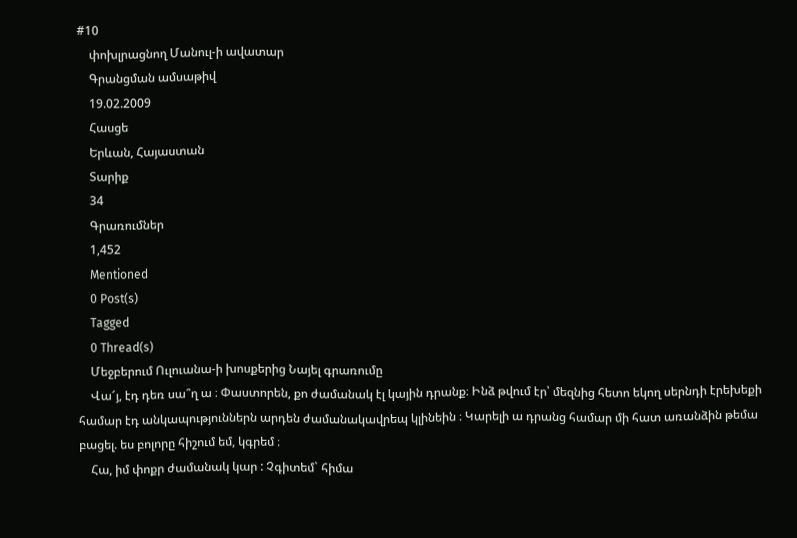#10
    փոխլրացնող Մանուլ-ի ավատար
    Գրանցման ամսաթիվ
    19.02.2009
    Հասցե
    Երևան, Հայաստան
    Տարիք
    34
    Գրառումներ
    1,452
    Mentioned
    0 Post(s)
    Tagged
    0 Thread(s)
    Մեջբերում Ուլուանա-ի խոսքերից Նայել գրառումը
    Վա՜յ, էդ դեռ սա՞ղ ա ։ Փաստորեն, քո ժամանակ էլ կային դրանք։ Ինձ թվում էր՝ մեզնից հետո եկող սերնդի էրեխեքի համար էդ անկապություններն արդեն ժամանակավրեպ կլինեին ։ Կարելի ա դրանց համար մի հատ առանձին թեմա բացել. ես բոլորը հիշում եմ, կգրեմ ։
    Հա, իմ փոքր ժամանակ կար : Չգիտեմ` հիմա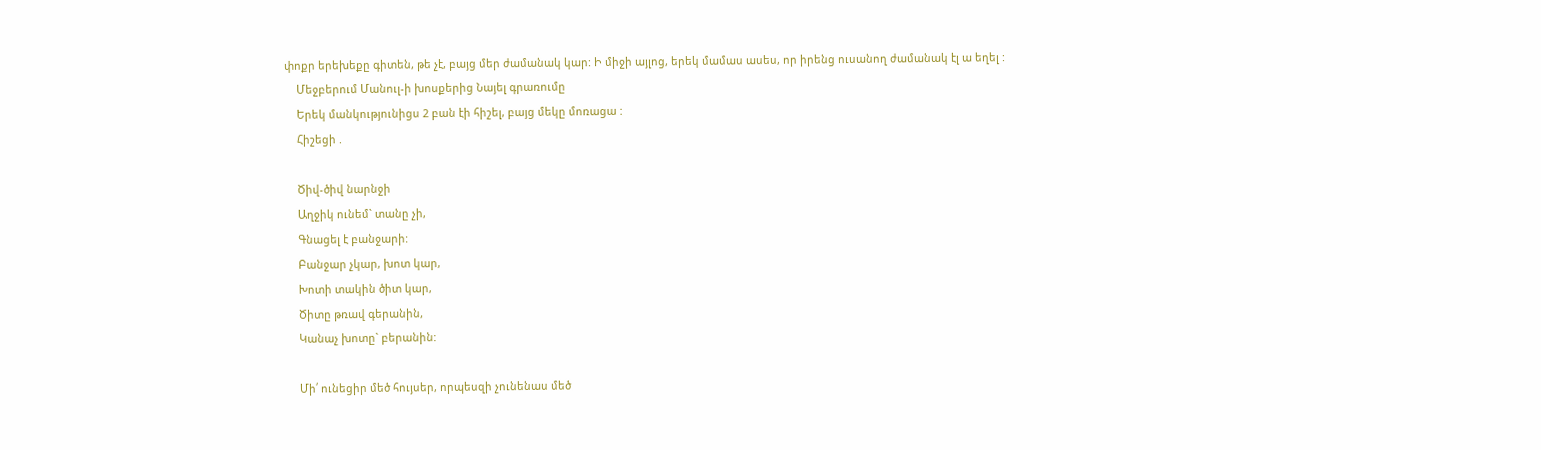փոքր երեխեքը գիտեն, թե չէ, բայց մեր ժամանակ կար: Ի միջի այլոց, երեկ մամաս ասես, որ իրենց ուսանող ժամանակ էլ ա եղել :
    Մեջբերում Մանուլ-ի խոսքերից Նայել գրառումը
    Երեկ մանկությունիցս 2 բան էի հիշել, բայց մեկը մոռացա :
    Հիշեցի .

    Ծիվ-ծիվ նարնջի
    Աղջիկ ունեմ` տանը չի,
    Գնացել է բանջարի:
    Բանջար չկար, խոտ կար,
    Խոտի տակին ծիտ կար,
    Ծիտը թռավ գերանին,
    Կանաչ խոտը` բերանին:

    Մի՛ ունեցիր մեծ հույսեր, որպեսզի չունենաս մեծ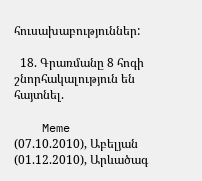հուսախաբություններ:

  18. Գրառմանը 8 հոգի շնորհակալություն են հայտնել.

    Meme (07.10.2010), Աբելյան (01.12.2010), Արևածագ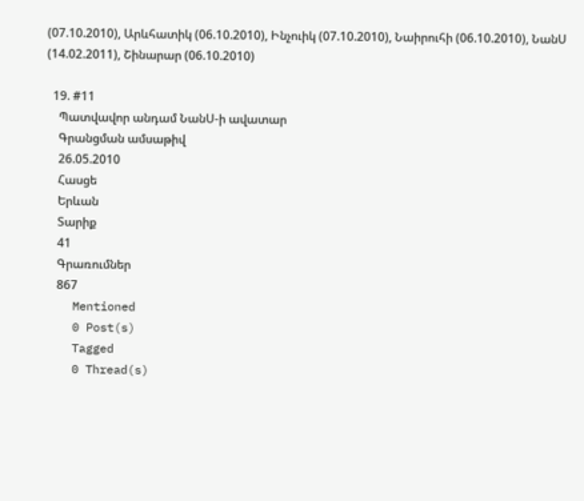(07.10.2010), Արևհատիկ (06.10.2010), Ինչուիկ (07.10.2010), Նաիրուհի (06.10.2010), ՆանՍ (14.02.2011), Շինարար (06.10.2010)

  19. #11
    Պատվավոր անդամ ՆանՍ-ի ավատար
    Գրանցման ամսաթիվ
    26.05.2010
    Հասցե
    Երևան
    Տարիք
    41
    Գրառումներ
    867
    Mentioned
    0 Post(s)
    Tagged
    0 Thread(s)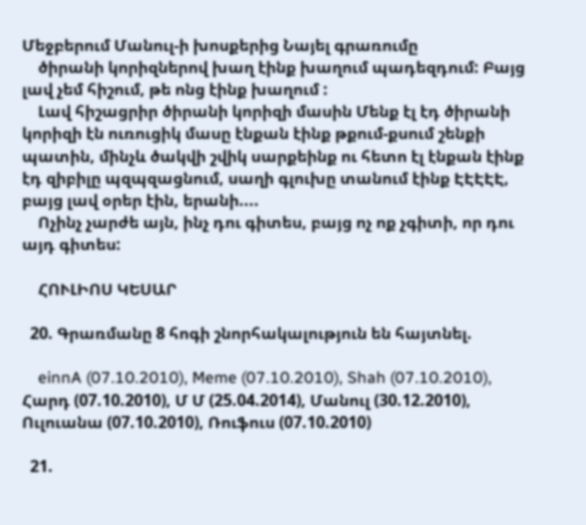Մեջբերում Մանուլ-ի խոսքերից Նայել գրառումը
    ծիրանի կորիզներով խաղ էինք խաղում պադեզդում: Բայց լավ չեմ հիշում, թե ոնց էինք խաղում :
    Լավ հիշացրիր ծիրանի կորիզի մասին Մենք էլ էդ ծիրանի կորիզի էն ուռուցիկ մասը էնքան էինք թքում-քսում շենքի պատին, մինչև ծակվի շվիկ սարքեինք ու հետո էլ էնքան էինք էդ զիբիլը պզպզացնում, սաղի գլուխը տանում էինք ԷԷԷԷԷ, բայց լավ օրեր էին, երանի....
    Ոչինչ չարժե այն, ինչ դու գիտես, բայց ոչ ոք չգիտի, որ դու այդ գիտես:

    ՀՈՒԼԻՈՍ ԿԵՍԱՐ

  20. Գրառմանը 8 հոգի շնորհակալություն են հայտնել.

    einnA (07.10.2010), Meme (07.10.2010), Shah (07.10.2010), Հարդ (07.10.2010), Մ Մ (25.04.2014), Մանուլ (30.12.2010), Ուլուանա (07.10.2010), Ռուֆուս (07.10.2010)

  21.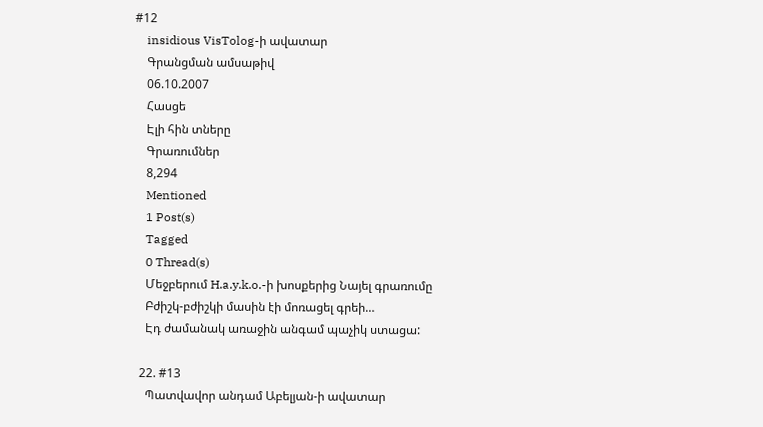#12
    insidious VisTolog-ի ավատար
    Գրանցման ամսաթիվ
    06.10.2007
    Հասցե
    Էլի հին տները
    Գրառումներ
    8,294
    Mentioned
    1 Post(s)
    Tagged
    0 Thread(s)
    Մեջբերում H.a.y.k.o.-ի խոսքերից Նայել գրառումը
    Բժիշկ-բժիշկի մասին էի մոռացել գրեի…
    Էդ ժամանակ առաջին անգամ պաչիկ ստացա:

  22. #13
    Պատվավոր անդամ Աբելյան-ի ավատար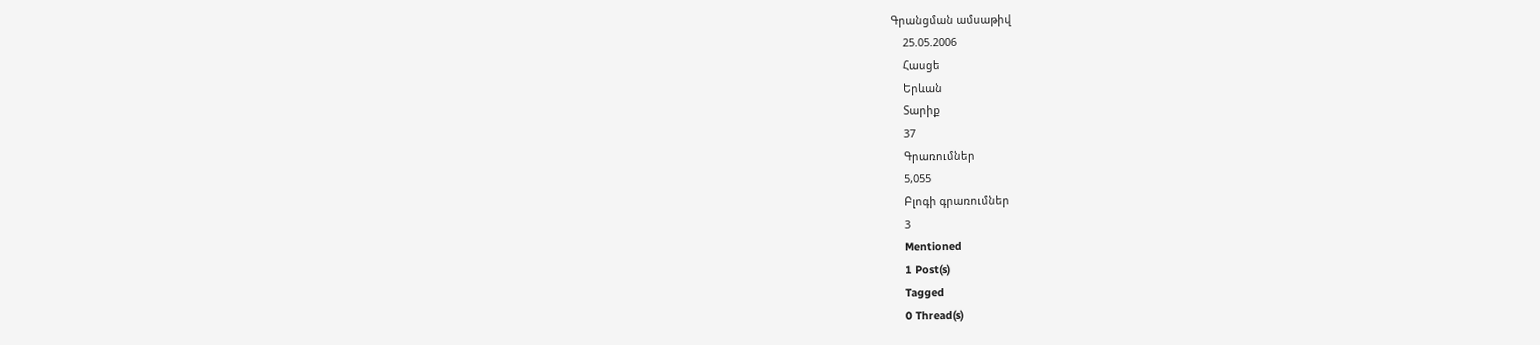Գրանցման ամսաթիվ
    25.05.2006
    Հասցե
    Երևան
    Տարիք
    37
    Գրառումներ
    5,055
    Բլոգի գրառումներ
    3
    Mentioned
    1 Post(s)
    Tagged
    0 Thread(s)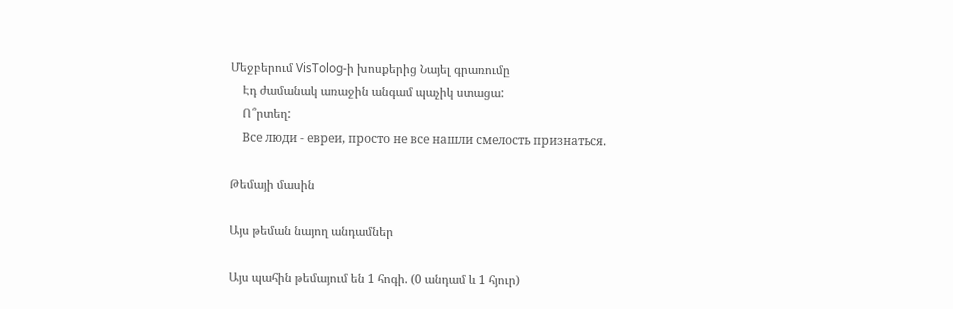Մեջբերում VisTolog-ի խոսքերից Նայել գրառումը
    Էդ ժամանակ առաջին անգամ պաչիկ ստացա:
    Ո՞րտեղ:
    Все люди - евреи, просто не все нашли смелость признаться.

Թեմայի մասին

Այս թեման նայող անդամներ

Այս պահին թեմայում են 1 հոգի. (0 անդամ և 1 հյուր)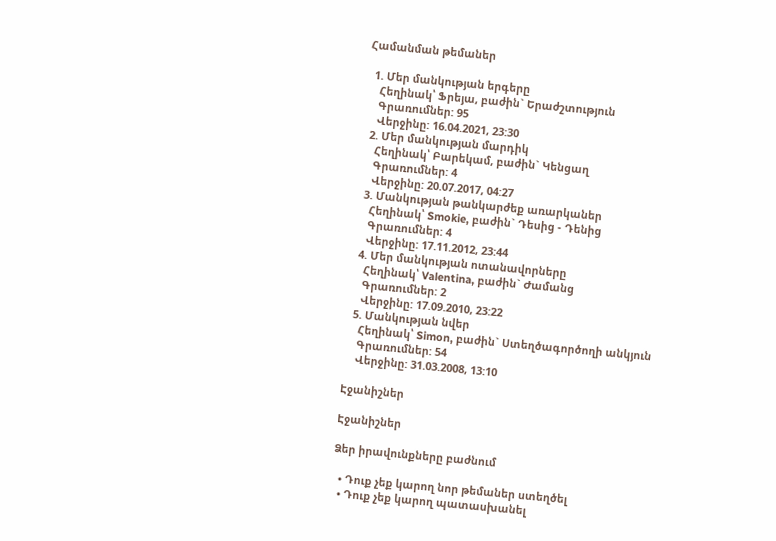Համանման թեմաներ

  1. Մեր մանկության երգերը
    Հեղինակ՝ Ֆրեյա, բաժին` Երաժշտություն
    Գրառումներ: 95
    Վերջինը: 16.04.2021, 23:30
  2. Մեր մանկության մարդիկ
    Հեղինակ՝ Բարեկամ, բաժին` Կենցաղ
    Գրառումներ: 4
    Վերջինը: 20.07.2017, 04:27
  3. Մանկության թանկարժեք առարկաներ
    Հեղինակ՝ Smokie, բաժին` Դեսից - Դենից
    Գրառումներ: 4
    Վերջինը: 17.11.2012, 23:44
  4. Մեր մանկության ոտանավորները
    Հեղինակ՝ Valentina, բաժին` Ժամանց
    Գրառումներ: 2
    Վերջինը: 17.09.2010, 23:22
  5. Մանկության նվեր
    Հեղինակ՝ Simon, բաժին` Ստեղծագործողի անկյուն
    Գրառումներ: 54
    Վերջինը: 31.03.2008, 13:10

Էջանիշներ

Էջանիշներ

Ձեր իրավունքները բաժնում

  • Դուք չեք կարող նոր թեմաներ ստեղծել
  • Դուք չեք կարող պատասխանել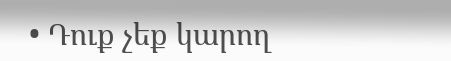• Դուք չեք կարող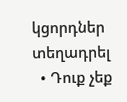կցորդներ տեղադրել
  • Դուք չեք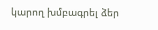կարող խմբագրել ձեր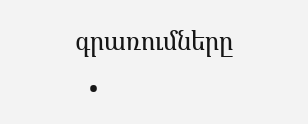գրառումները
  •